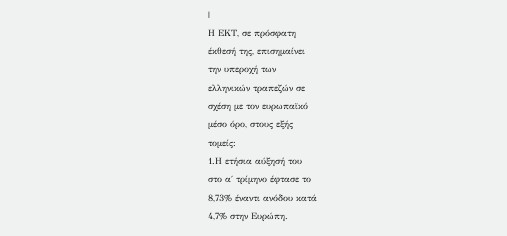|
Η ΕΚΤ, σε πρόσφατη
έκθεσή της, επισημαίνει
την υπεροχή των
ελληνικών τραπεζών σε
σχέση με τον ευρωπαϊκό
μέσο όρο, στους εξής
τομείς:
1.Η ετήσια αύξησή του
στο α΄ τρίμηνο έφτασε το
8,73% έναντι ανόδου κατά
4,7% στην Ευρώπη.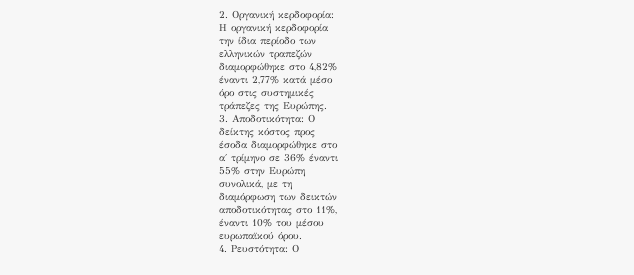2. Οργανική κερδοφορία:
Η οργανική κερδοφορία
την ίδια περίοδο των
ελληνικών τραπεζών
διαμορφώθηκε στο 4,82%
έναντι 2,77% κατά μέσο
όρο στις συστημικές
τράπεζες της Ευρώπης.
3. Αποδοτικότητα: Ο
δείκτης κόστος προς
έσοδα διαμορφώθηκε στο
α΄ τρίμηνο σε 36% έναντι
55% στην Ευρώπη
συνολικά, με τη
διαμόρφωση των δεικτών
αποδοτικότητας στο 11%,
έναντι 10% του μέσου
ευρωπαϊκού όρου.
4. Ρευστότητα: Ο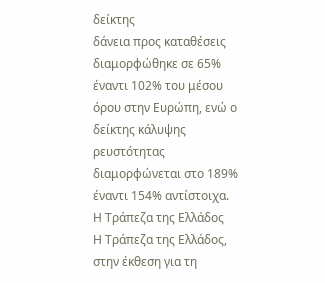δείκτης
δάνεια προς καταθέσεις
διαμορφώθηκε σε 65%
έναντι 102% του μέσου
όρου στην Ευρώπη, ενώ ο
δείκτης κάλυψης
ρευστότητας
διαμορφώνεται στο 189%
έναντι 154% αντίστοιχα.
Η Τράπεζα της Ελλάδος
Η Τράπεζα της Ελλάδος,
στην έκθεση για τη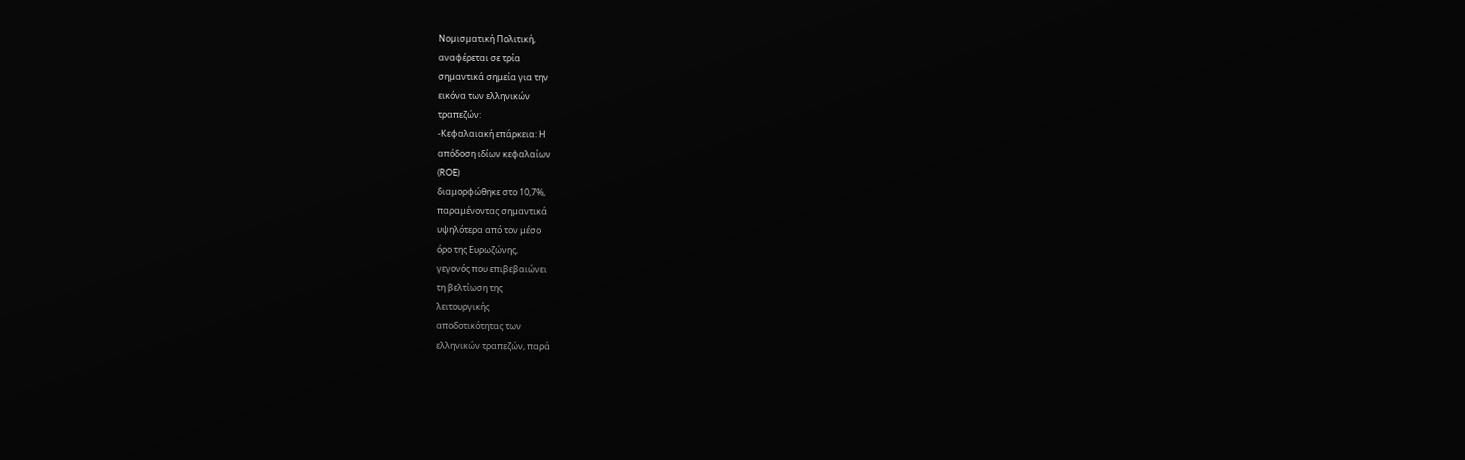Νομισματική Πολιτική,
αναφέρεται σε τρία
σημαντικά σημεία για την
εικόνα των ελληνικών
τραπεζών:
-Κεφαλαιακή επάρκεια: Η
απόδοση ιδίων κεφαλαίων
(ROE)
διαμορφώθηκε στο 10,7%,
παραμένοντας σημαντικά
υψηλότερα από τον μέσο
όρο της Ευρωζώνης,
γεγονός που επιβεβαιώνει
τη βελτίωση της
λειτουργικής
αποδοτικότητας των
ελληνικών τραπεζών, παρά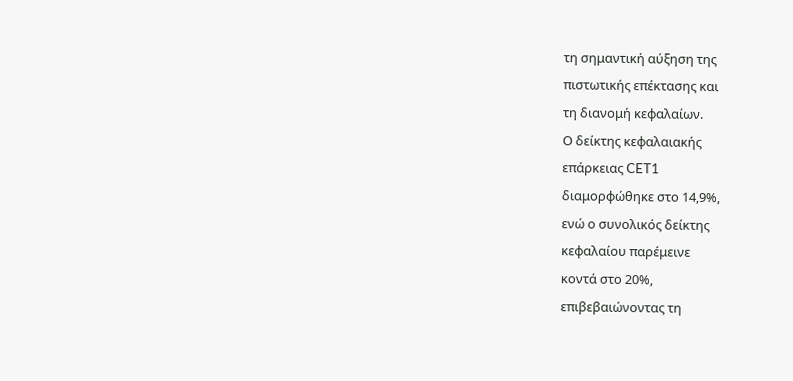τη σημαντική αύξηση της
πιστωτικής επέκτασης και
τη διανομή κεφαλαίων.
Ο δείκτης κεφαλαιακής
επάρκειας CET1
διαμορφώθηκε στο 14,9%,
ενώ ο συνολικός δείκτης
κεφαλαίου παρέμεινε
κοντά στο 20%,
επιβεβαιώνοντας τη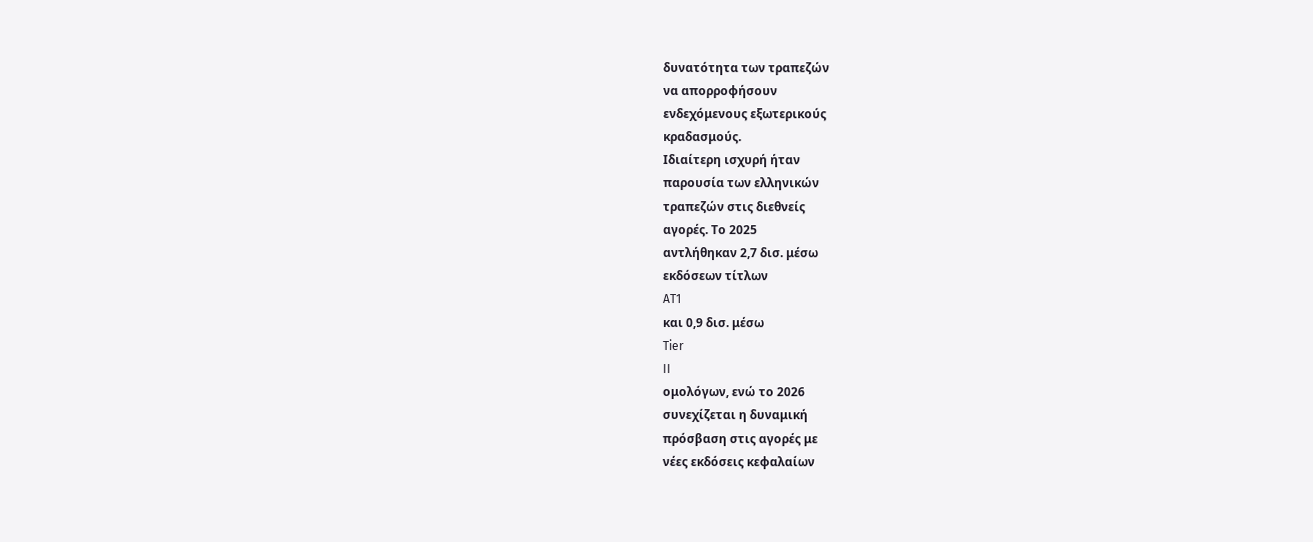δυνατότητα των τραπεζών
να απορροφήσουν
ενδεχόμενους εξωτερικούς
κραδασμούς.
Ιδιαίτερη ισχυρή ήταν
παρουσία των ελληνικών
τραπεζών στις διεθνείς
αγορές. Το 2025
αντλήθηκαν 2,7 δισ. μέσω
εκδόσεων τίτλων
AT1
και 0,9 δισ. μέσω
Tier
II
ομολόγων, ενώ το 2026
συνεχίζεται η δυναμική
πρόσβαση στις αγορές με
νέες εκδόσεις κεφαλαίων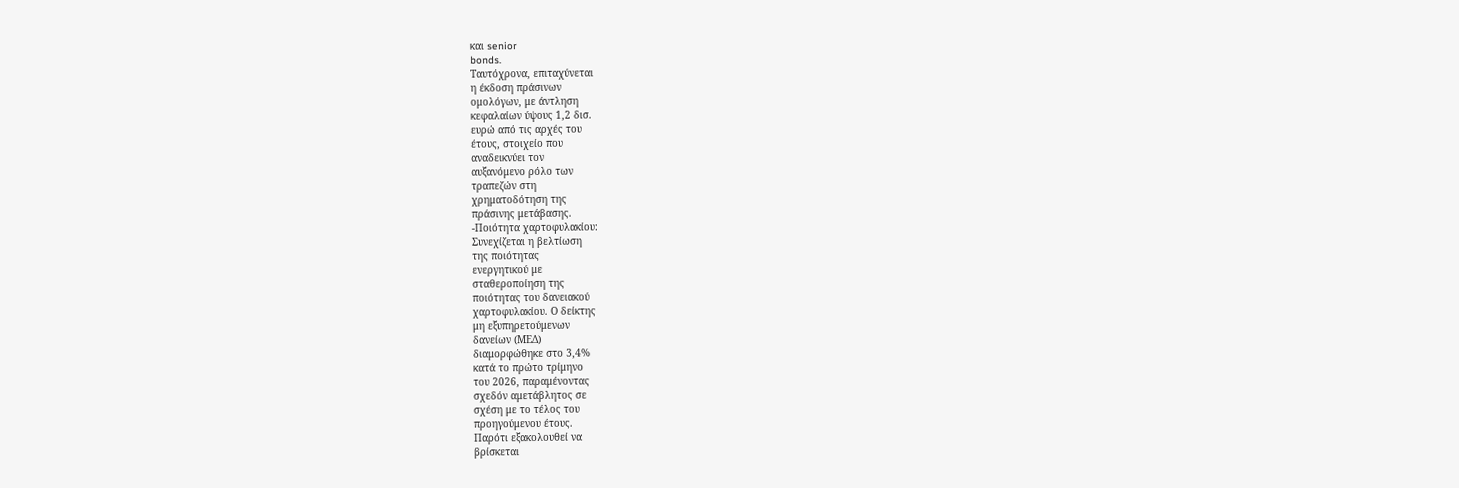και senior
bonds.
Ταυτόχρονα, επιταχύνεται
η έκδοση πράσινων
ομολόγων, με άντληση
κεφαλαίων ύψους 1,2 δισ.
ευρώ από τις αρχές του
έτους, στοιχείο που
αναδεικνύει τον
αυξανόμενο ρόλο των
τραπεζών στη
χρηματοδότηση της
πράσινης μετάβασης.
-Ποιότητα χαρτοφυλακίου:
Συνεχίζεται η βελτίωση
της ποιότητας
ενεργητικού με
σταθεροποίηση της
ποιότητας του δανειακού
χαρτοφυλακίου. Ο δείκτης
μη εξυπηρετούμενων
δανείων (ΜΕΔ)
διαμορφώθηκε στο 3,4%
κατά το πρώτο τρίμηνο
του 2026, παραμένοντας
σχεδόν αμετάβλητος σε
σχέση με το τέλος του
προηγούμενου έτους.
Παρότι εξακολουθεί να
βρίσκεται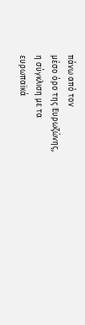πάνω από τον
μέσο όρο της Ευρωζώνης,
η σύγκλιση με τα
ευρωπαϊκά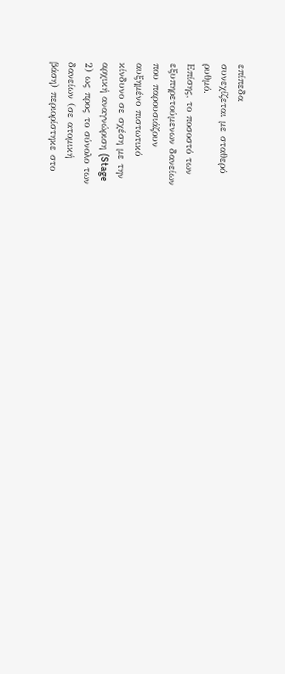επίπεδα
συνεχίζεται με σταθερό
ρυθμό.
Επίσης, το ποσοστό των
εξυπηρετούμενων δανείων
που παρουσιάζουν
αυξημένο πιστωτικό
κίνδυνο σε σχέση με την
αρχική αναγνώριση (Stage
2) ως προς το σύνολο των
δανείων (σε ατομική
βάση) περιορίστηκε στο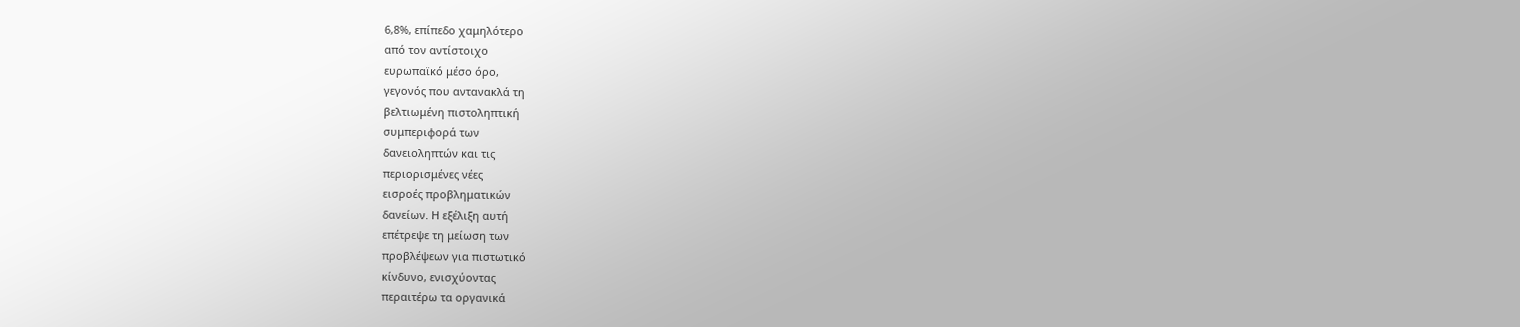6,8%, επίπεδο χαμηλότερο
από τον αντίστοιχο
ευρωπαϊκό μέσο όρο,
γεγονός που αντανακλά τη
βελτιωμένη πιστοληπτική
συμπεριφορά των
δανειοληπτών και τις
περιορισμένες νέες
εισροές προβληματικών
δανείων. Η εξέλιξη αυτή
επέτρεψε τη μείωση των
προβλέψεων για πιστωτικό
κίνδυνο, ενισχύοντας
περαιτέρω τα οργανικά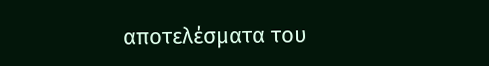αποτελέσματα του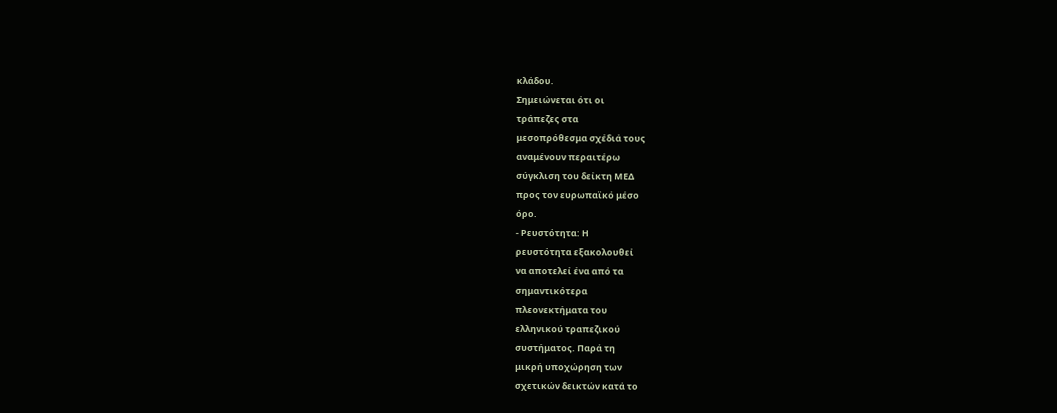κλάδου.
Σημειώνεται ότι οι
τράπεζες στα
μεσοπρόθεσμα σχέδιά τους
αναμένουν περαιτέρω
σύγκλιση του δείκτη ΜΕΔ
προς τον ευρωπαϊκό μέσο
όρο.
- Ρευστότητα: Η
ρευστότητα εξακολουθεί
να αποτελεί ένα από τα
σημαντικότερα
πλεονεκτήματα του
ελληνικού τραπεζικού
συστήματος. Παρά τη
μικρή υποχώρηση των
σχετικών δεικτών κατά το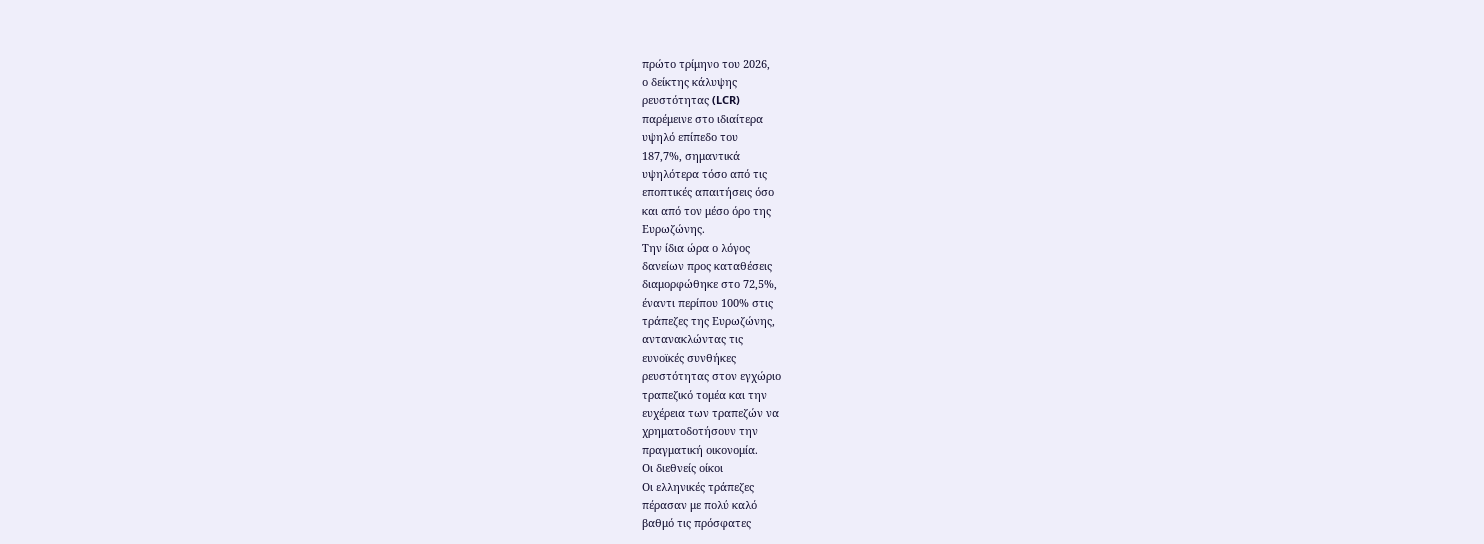πρώτο τρίμηνο του 2026,
ο δείκτης κάλυψης
ρευστότητας (LCR)
παρέμεινε στο ιδιαίτερα
υψηλό επίπεδο του
187,7%, σημαντικά
υψηλότερα τόσο από τις
εποπτικές απαιτήσεις όσο
και από τον μέσο όρο της
Ευρωζώνης.
Την ίδια ώρα ο λόγος
δανείων προς καταθέσεις
διαμορφώθηκε στο 72,5%,
έναντι περίπου 100% στις
τράπεζες της Ευρωζώνης,
αντανακλώντας τις
ευνοϊκές συνθήκες
ρευστότητας στον εγχώριο
τραπεζικό τομέα και την
ευχέρεια των τραπεζών να
χρηματοδοτήσουν την
πραγματική οικονομία.
Οι διεθνείς οίκοι
Οι ελληνικές τράπεζες
πέρασαν με πολύ καλό
βαθμό τις πρόσφατες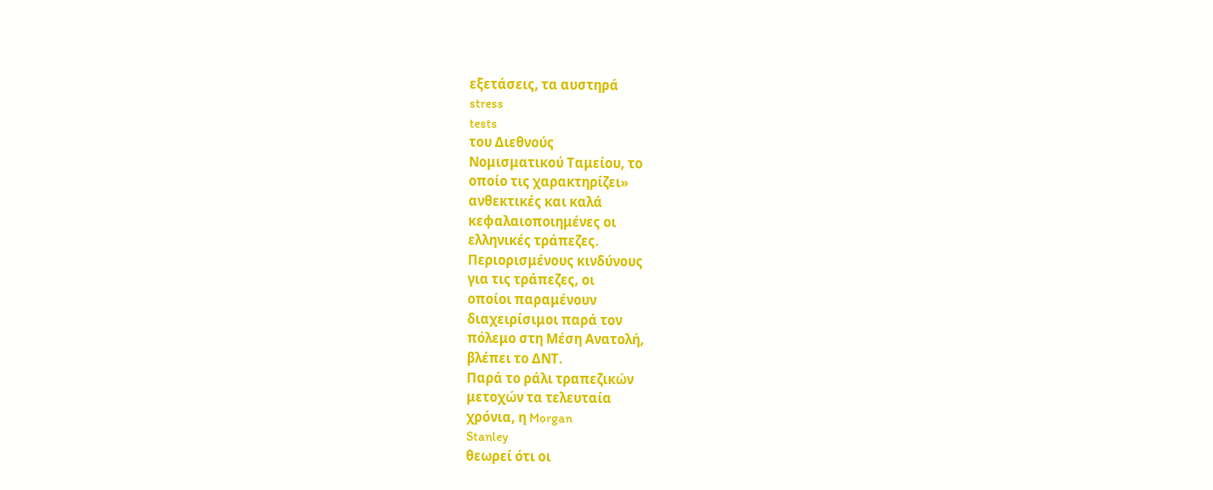εξετάσεις, τα αυστηρά
stress
tests
του Διεθνούς
Νομισματικού Ταμείου, το
οποίο τις χαρακτηρίζει»
ανθεκτικές και καλά
κεφαλαιοποιημένες οι
ελληνικές τράπεζες.
Περιορισμένους κινδύνους
για τις τράπεζες, οι
οποίοι παραμένουν
διαχειρίσιμοι παρά τον
πόλεμο στη Μέση Ανατολή,
βλέπει το ΔΝΤ.
Παρά το ράλι τραπεζικών
μετοχών τα τελευταία
χρόνια, η Morgan
Stanley
θεωρεί ότι οι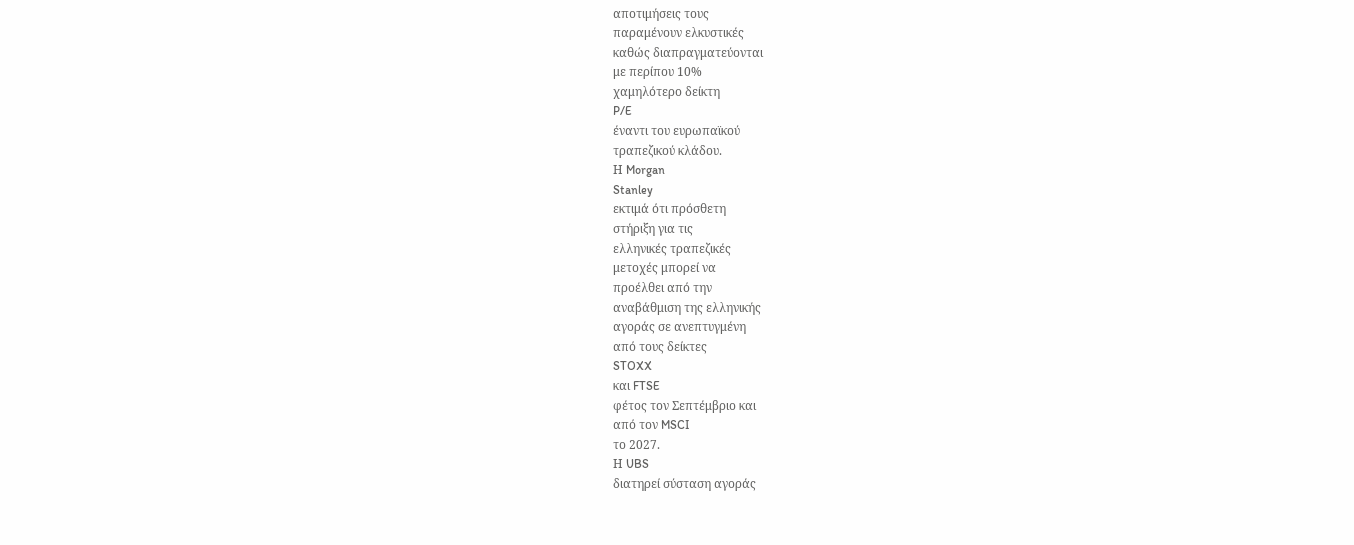αποτιμήσεις τους
παραμένουν ελκυστικές
καθώς διαπραγματεύονται
με περίπου 10%
χαμηλότερο δείκτη
P/E
έναντι του ευρωπαϊκού
τραπεζικού κλάδου.
Η Morgan
Stanley
εκτιμά ότι πρόσθετη
στήριξη για τις
ελληνικές τραπεζικές
μετοχές μπορεί να
προέλθει από την
αναβάθμιση της ελληνικής
αγοράς σε ανεπτυγμένη
από τους δείκτες
STOXX
και FTSE
φέτος τον Σεπτέμβριο και
από τον MSCI
το 2027.
Η UBS
διατηρεί σύσταση αγοράς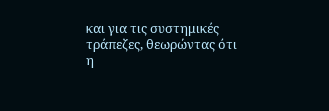και για τις συστημικές
τράπεζες, θεωρώντας ότι
η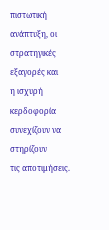πιστωτική ανάπτυξη, οι
στρατηγικές εξαγορές και
η ισχυρή κερδοφορία
συνεχίζουν να στηρίζουν
τις αποτιμήσεις.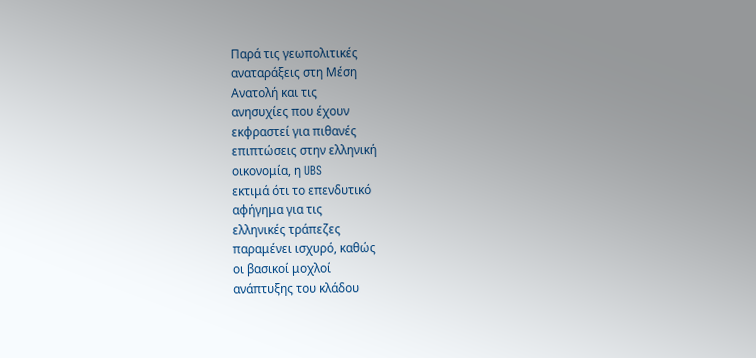Παρά τις γεωπολιτικές
αναταράξεις στη Μέση
Ανατολή και τις
ανησυχίες που έχουν
εκφραστεί για πιθανές
επιπτώσεις στην ελληνική
οικονομία, η UBS
εκτιμά ότι το επενδυτικό
αφήγημα για τις
ελληνικές τράπεζες
παραμένει ισχυρό, καθώς
οι βασικοί μοχλοί
ανάπτυξης του κλάδου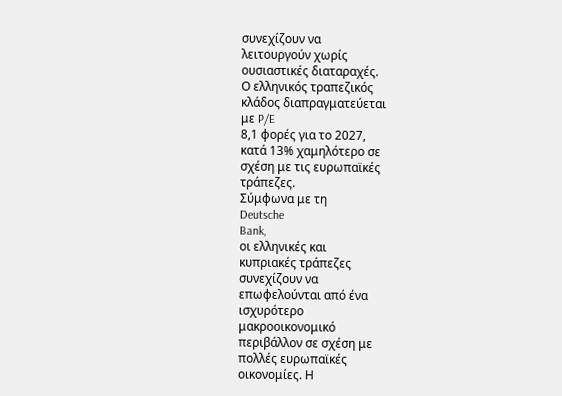συνεχίζουν να
λειτουργούν χωρίς
ουσιαστικές διαταραχές.
Ο ελληνικός τραπεζικός
κλάδος διαπραγματεύεται
με P/E
8,1 φορές για το 2027,
κατά 13% χαμηλότερο σε
σχέση με τις ευρωπαϊκές
τράπεζες.
Σύμφωνα με τη
Deutsche
Bank,
οι ελληνικές και
κυπριακές τράπεζες
συνεχίζουν να
επωφελούνται από ένα
ισχυρότερο
μακροοικονομικό
περιβάλλον σε σχέση με
πολλές ευρωπαϊκές
οικονομίες. Η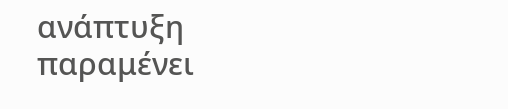ανάπτυξη
παραμένει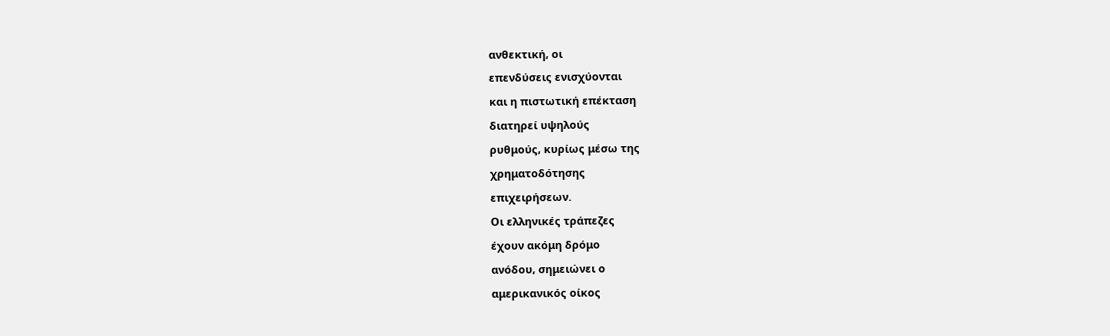ανθεκτική, οι
επενδύσεις ενισχύονται
και η πιστωτική επέκταση
διατηρεί υψηλούς
ρυθμούς, κυρίως μέσω της
χρηματοδότησης
επιχειρήσεων.
Οι ελληνικές τράπεζες
έχουν ακόμη δρόμο
ανόδου, σημειώνει ο
αμερικανικός οίκος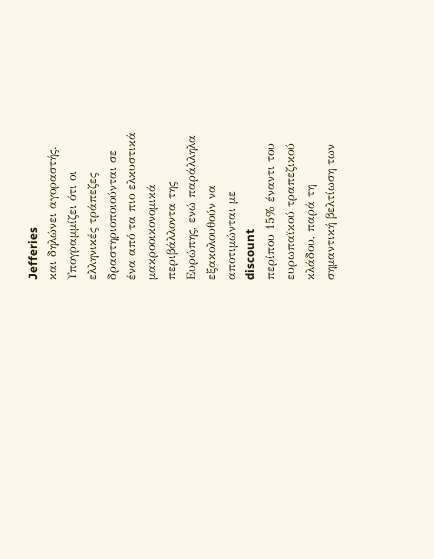Jefferies
και δηλώνει αγοραστής.
Υπογραμμίζει ότι οι
ελληνικές τράπεζες
δραστηριοποιούνται σε
ένα από τα πιο ελκυστικά
μακροοικονομικά
περιβάλλοντα της
Ευρώπης, ενώ παράλληλα
εξακολουθούν να
αποτιμώνται με
discount
περίπου 15% έναντι του
ευρωπαϊκού τραπεζικού
κλάδου, παρά τη
σημαντική βελτίωση των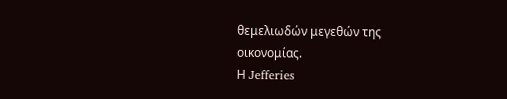θεμελιωδών μεγεθών της
οικονομίας.
Η Jefferies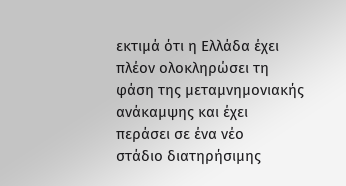εκτιμά ότι η Ελλάδα έχει
πλέον ολοκληρώσει τη
φάση της μεταμνημονιακής
ανάκαμψης και έχει
περάσει σε ένα νέο
στάδιο διατηρήσιμης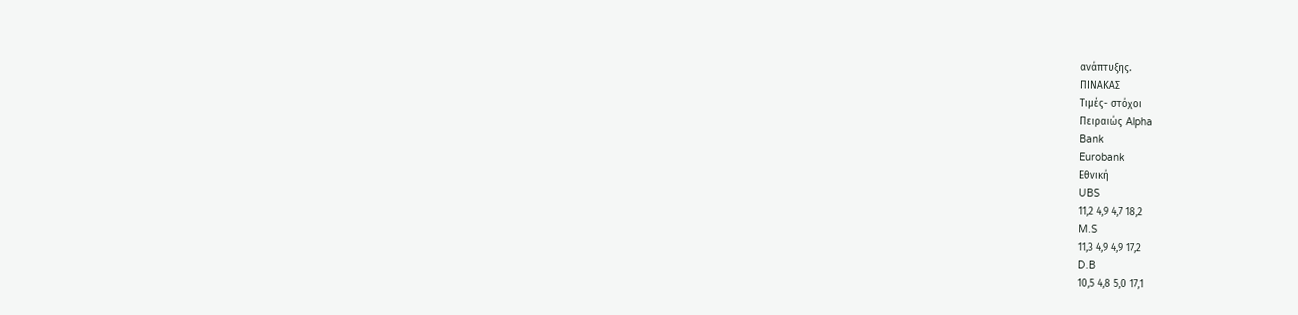ανάπτυξης.
ΠΙΝΑΚΑΣ
Τιμές- στόχοι
Πειραιώς Alpha
Bank
Eurobank
Εθνική
UBS
11,2 4,9 4,7 18,2
M.S
11,3 4,9 4,9 17,2
D.B
10,5 4,8 5,0 17,1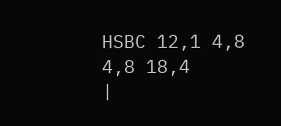HSBC 12,1 4,8 4,8 18,4
|